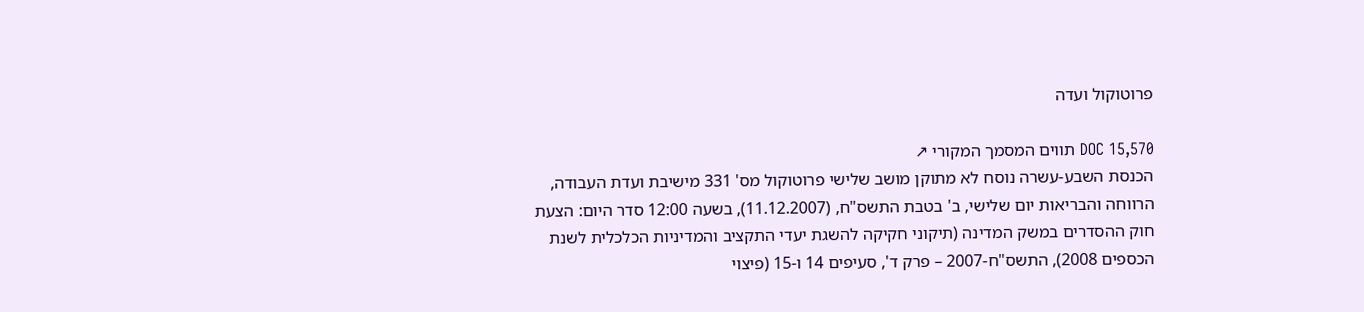פרוטוקול ועדה

DOC 15,570 תווים המסמך המקורי ↗
הכנסת השבע-עשרה נוסח לא מתוקן מושב שלישי פרוטוקול מס' 331 מישיבת ועדת העבודה, הרווחה והבריאות יום שלישי, ב' בטבת התשס"ח, (11.12.2007), בשעה 12:00 סדר היום: הצעת חוק ההסדרים במשק המדינה (תיקוני חקיקה להשגת יעדי התקציב והמדיניות הכלכלית לשנת הכספים 2008), התשס"ח-2007 – פרק ד', סעיפים 14 ו-15 (פיצוי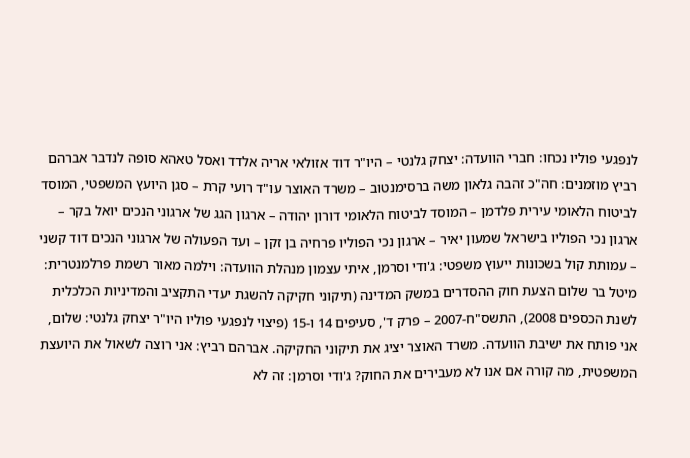לנפגעי פוליו נכחו: חברי הוועדה: יצחק גלנטי – היו"ר דוד אזולאי אריה אלדד ואסל טאהא סופה לנדבר אברהם רביץ מוזמנים: חה"כ זהבה גלאון משה ברסימנטוב – משרד האוצר עו"ד רועי קרת – סגן היועץ המשפטי, המוסד לביטוח הלאומי עירית פלדמן – המוסד לביטוח הלאומי דורון יהודה – ארגון הגג של ארגוני הנכים יואל בקר – ארגון נכי הפוליו בישראל שמעון יאיר – ארגון נכי הפוליו פרחיה בן זקן – ועד הפעולה של ארגוני הנכים דוד קשני – עמותת קול בשכונות ייעוץ משפטי: ג'ודי וסרמן, איתי עצמון מנהלת הוועדה: וילמה מאור רשמת פרלמנטרית: מיטל בר שלום הצעת חוק ההסדרים במשק המדינה (תיקוני חקיקה להשגת יעדי התקציב והמדיניות הכלכלית לשנת הכספים 2008), התשס"ח-2007 – פרק ד', סעיפים 14 ו-15 (פיצוי לנפגעי פוליו היו"ר יצחק גלנטי: שלום, אני פותח את ישיבת הוועדה. משרד האוצר יציג את תיקוני החקיקה. אברהם רביץ: אני רוצה לשאול את היועצת המשפטית, מה קורה אם אנו לא מעבירים את החוק? ג'ודי וסרמן: זה לא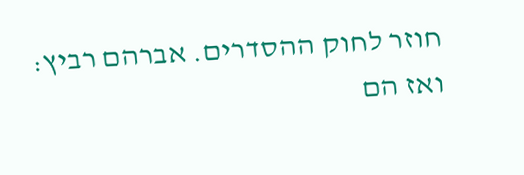חוזר לחוק ההסדרים. אברהם רביץ: ואז הם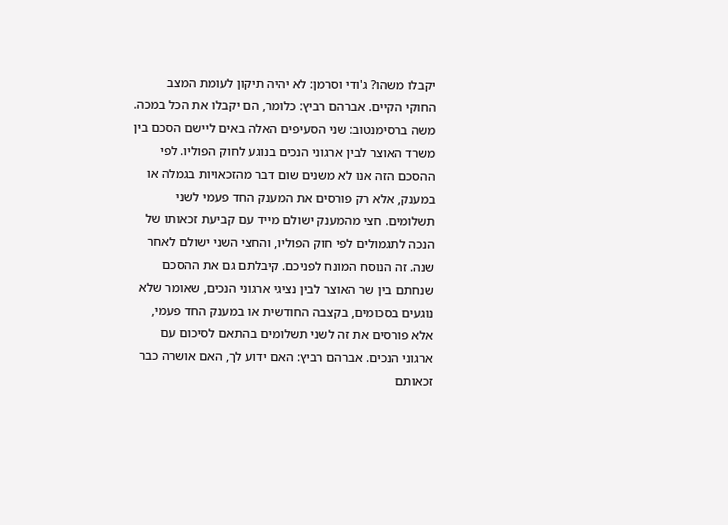יקבלו משהו? ג'ודי וסרמן: לא יהיה תיקון לעומת המצב החוקי הקיים. אברהם רביץ: כלומר, הם יקבלו את הכל במכה. משה ברסימנטוב: שני הסעיפים האלה באים ליישם הסכם בין משרד האוצר לבין ארגוני הנכים בנוגע לחוק הפוליו. לפי ההסכם הזה אנו לא משנים שום דבר מהזכאויות בגמלה או במענק, אלא רק פורסים את המענק החד פעמי לשני תשלומים. חצי מהמענק ישולם מייד עם קביעת זכאותו של הנכה לתגמולים לפי חוק הפוליו, והחצי השני ישולם לאחר שנה. זה הנוסח המונח לפניכם. קיבלתם גם את ההסכם שנחתם בין שר האוצר לבין נציגי ארגוני הנכים, שאומר שלא נוגעים בסכומים, בקצבה החודשית או במענק החד פעמי, אלא פורסים את זה לשני תשלומים בהתאם לסיכום עם ארגוני הנכים. אברהם רביץ: האם ידוע לך, האם אושרה כבר זכאותם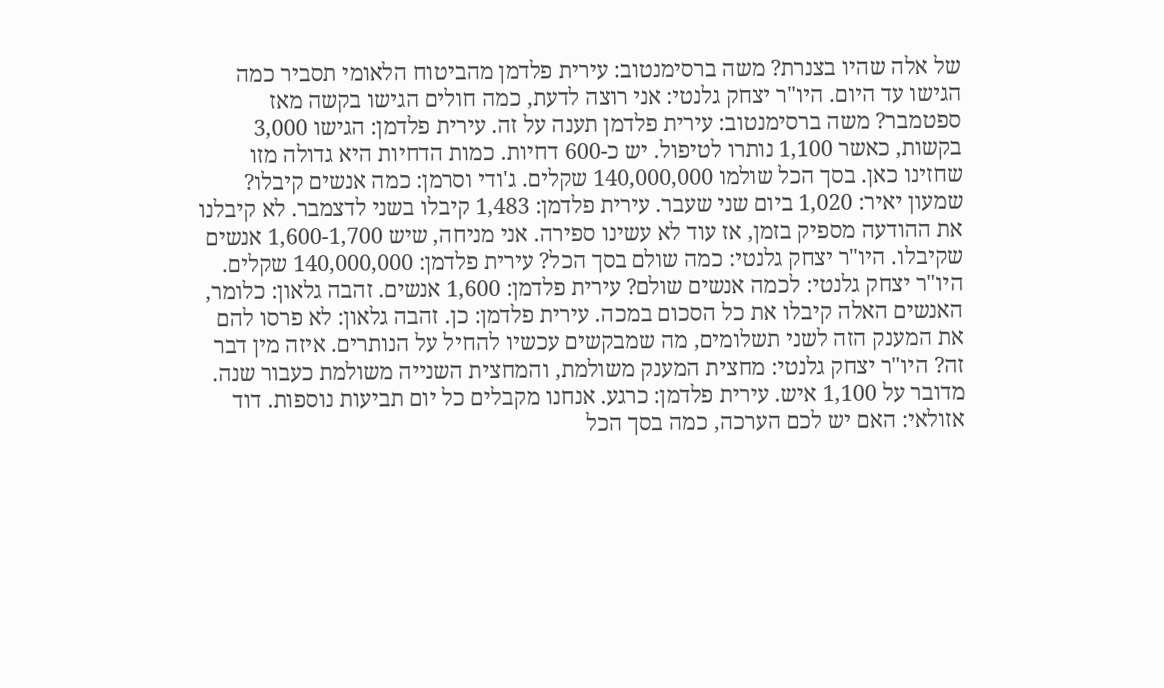של אלה שהיו בצנרת? משה ברסימנטוב: עירית פלדמן מהביטוח הלאומי תסביר כמה הגישו עד היום. היו"ר יצחק גלנטי: אני רוצה לדעת, כמה חולים הגישו בקשה מאז ספטמבר? משה ברסימנטוב: עירית פלדמן תענה על זה. עירית פלדמן: הגישו 3,000 בקשות, כאשר 1,100 נותרו לטיפול. יש כ-600 דחיות. כמות הדחיות היא גדולה מזו שחזינו כאן. בסך הכל שולמו 140,000,000 שקלים. ג'ודי וסרמן: כמה אנשים קיבלו? שמעון יאיר: 1,020 ביום שני שעבר. עירית פלדמן: 1,483 קיבלו בשני לדצמבר. לא קיבלנו את ההודעה מספיק בזמן, אז עוד לא עשינו ספירה. אני מניחה, שיש 1,600-1,700 אנשים שקיבלו. היו"ר יצחק גלנטי: כמה שולם בסך הכל? עירית פלדמן: 140,000,000 שקלים. היו"ר יצחק גלנטי: לכמה אנשים שולם? עירית פלדמן: 1,600 אנשים. זהבה גלאון: כלומר, האנשים האלה קיבלו את כל הסכום במכה. עירית פלדמן: כן. זהבה גלאון: לא פרסו להם את המענק הזה לשני תשלומים, מה שמבקשים עכשיו להחיל על הנותרים. איזה מין דבר זה? היו"ר יצחק גלנטי: מחצית המענק משולמת, והמחצית השנייה משולמת כעבור שנה. מדובר על 1,100 איש. עירית פלדמן: כרגע. אנחנו מקבלים כל יום תביעות נוספות. דוד אזולאי: האם יש לכם הערכה, כמה בסך הכל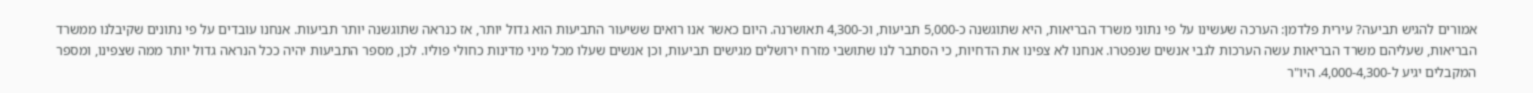אמורים להגיש תביעה? עירית פלדמן: הערכה שעשינו על פי נתוני משרד הבריאות, היא שתוגשנה כ-5,000 תביעות, וכ-4,300 תאושרנה. היום כאשר אנו רואים ששיעור התביעות הוא גדול יותר, אז כנראה שתוגשנה יותר תביעות. אנחנו עובדים על פי נתונים שקיבלנו ממשרד הבריאות, שעליהם משרד הבריאות עשה הערכות לגבי אנשים שנפטרו. אנחנו לא צפינו את הדחיות, כי הסתבר לנו שתושבי מזרח ירושלים מגישים תביעות, וכן אנשים שעלו מכל מיני מדינות כחולי פוליו. לכן, מספר התביעות יהיה ככל הנראה גדול יותר ממה שצפינו, ומספר המקבלים יגיע ל-4,000-4,300. היו"ר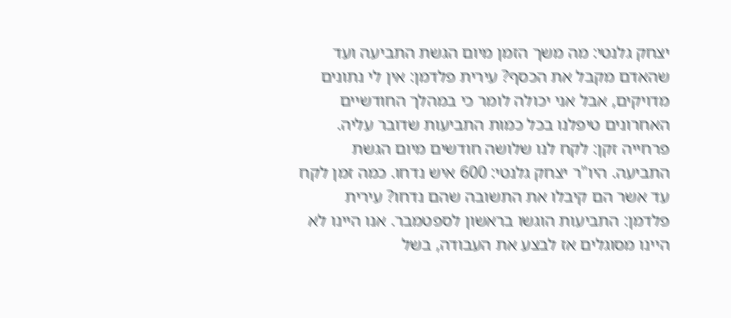יצחק גלנטי: מה משך הזמן מיום הגשת התביעה ועד שהאדם מקבל את הכסף? עירית פלדמן: אין לי נתונים מדויקים, אבל אני יכולה לומר כי במהלך החודשיים האחרונים טיפלנו בכל כמות התביעות שדובר עליה. פרחייה זקן: לקח לנו שלושה חודשים מיום הגשת התביעה. היו"ר יצחק גלנטי: 600 איש נדחו. כמה זמן לקח עד אשר הם קיבלו את התשובה שהם נדחו? עירית פלדמן: התביעות הוגשו בראשון לספטמבר. אנו היינו לא היינו מסוגלים אז לבצע את העבודה, בשל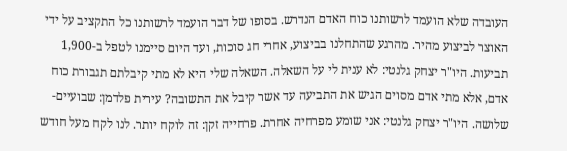העובדה שלא הועמד לרשותנו כוח האדם הנדרש. בסופו של דבר הועמד לרשותנו כל התקציב על ידי האוצר לביצוע מהיר. מהרגע שהתחלנו בביצוע, אחרי חג סוכות, ועד היום סיימנו לטפל ב-1,900 תביעות. היו"ר יצחק גלנטי: לא ענית לי על השאלה. השאלה שלי היא לא מתי קיבלתם תגבורת כוח אדם, אלא מתי אדם מסוים הגיש את התביעה עד אשר קיבל את התשובה? עירית פלדמן: שבועיים-שלושה. היו"ר יצחק גלנטי: אני שומע מפרחיה אחרת. פרחייה זקן: זה לוקח יותר. לנו לקח מעל חודש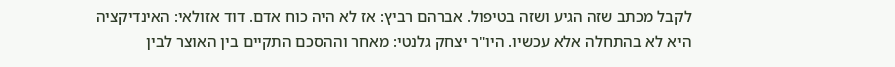לקבל מכתב שזה הגיע ושזה בטיפול. אברהם רביץ: אז לא היה כוח אדם. דוד אזולאי: האינדיקציה היא לא בהתחלה אלא עכשיו. היו"ר יצחק גלנטי: מאחר וההסכם התקיים בין האוצר לבין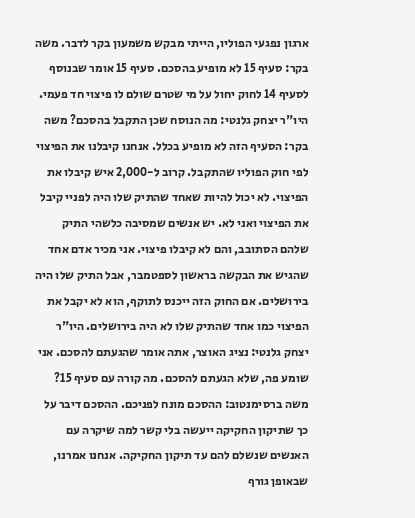ארגון נפגעי הפוליו, הייתי מבקש משמעון בקר לדבר. משה בקר: סעיף 15 לא מופיע בהסכם. סעיף 15 אומר שבנוסף לסעיף 14 לחוק יחול על מי שטרם שולם לו פיצוי חד פעמי. היו"ר יצחק גלנטי: מה הנוסח שכן התקבל בהסכם? משה בקר: הסעיף הזה לא מופיע בכלל. אנחנו קיבלנו את הפיצוי לפי חוק הפוליו שהתקבל. קרוב ל-2,000 איש קיבלו את הפיצוי. לא יכול להיות שאחד שהתיק שלו היה לפניי קיבל את הפיצוי ואני לא. יש אנשים שמסיבה כלשהי התיק שלהם הסתובב, והם לא קיבלו פיצוי. אני מכיר אדם אחד שהגיש את הבקשה בראשון לספטמבר, אבל התיק שלו היה בירושלים. אם החוק הזה ייכנס לתוקף, הוא לא יקבל את הפיצוי כמו אחד שהתיק שלו לא היה בירושלים. היו"ר יצחק גלנטי: נציג האוצר, אתה אומר שהגעתם להסכם. אני שומע פה, שלא הגעתם להסכם. מה קורה עם סעיף 15? משה ברסימנטוב: ההסכם מונח לפניכם. ההסכם דיבר על כך שתיקון החקיקה ייעשה בלי קשר למה שיקרה עם האנשים שנשלם להם עד תיקון החקיקה. אנחנו אמרנו, שבאופן גורף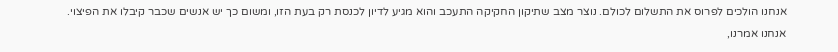אנחנו הולכים לפרוס את התשלום לכולם. נוצר מצב שתיקון החקיקה התעכב והוא מגיע לדיון לכנסת רק בעת הזו, ומשום כך יש אנשים שכבר קיבלו את הפיצוי. אנחנו אמרנו,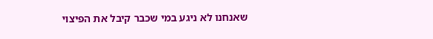שאנחנו לא ניגע במי שכבר קיבל את הפיצוי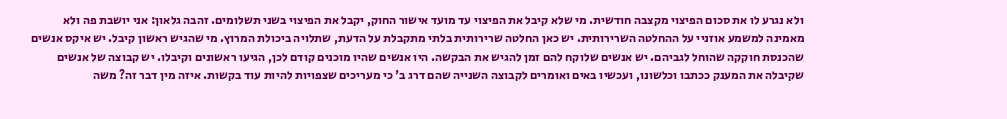ולא נגרע לו את סכום הפיצוי מקצבה חודשית. מי שלא קיבל את הפיצוי עד מועד אישור החוק, יקבל את הפיצוי בשני תשלומים. זהבה גלאון: אני יושבת פה ולא מאמינה למשמע אוזניי על ההחלטה השרירותית. יש כאן החלטה שרירותית בלתי מתקבלת על הדעת, שתלויה ביכולת המרוץ. מי שהגיש ראשון קיבל. יש איקס אנשים שהכנסת חוקקה שהוחל לגביהם. יש אנשים שלוקח להם זמן להגיש את הבקשה. היו אנשים שהיו מוכנים קודם לכן, הגיעו ראשונים וקיבלו. יש קבוצה של אנשים שקיבלה את המענק ככתבו וכלשונו, ועכשיו באים ואומרים לקבוצה השנייה שהם דרג ב' כי מעריכים שצפויות להיות עוד בקשות. איזה מין דבר זה? משה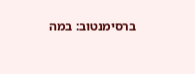ברסימנטוב: במה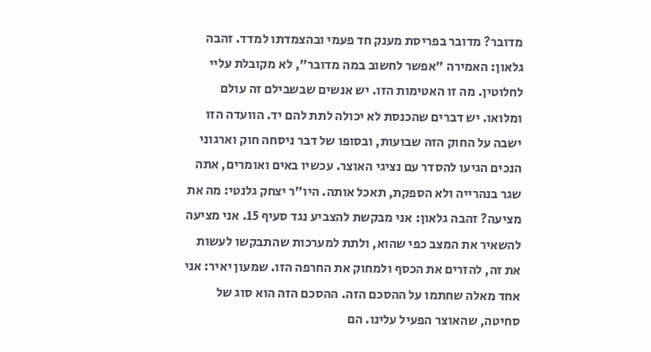מדובר? מדובר בפריסת מענק חד פעמי ובהצמדתו למדד. זהבה גלאון: האמירה "אפשר לחשוב במה מדובר", לא מקובלת עליי לחלוטין. מה זו האטימות הזו. יש אנשים שבשבילם זה עולם ומלואו. יש דברים שהכנסת לא יכולה לתת להם יד. הוועדה הזו ישבה על החוק הזה שבועות, ובסופו של דבר ניסחה חוק וארגוני הנכים הגיעו להסדר עם נציגי האוצר. עכשיו באים ואומרים, אתה שגר בנהרייה ולא הספקת, תאכל אותה. היו"ר יצחק גלנטי: מה את מציעה? זהבה גלאון: אני מבקשת להצביע נגד סעיף 15. אני מציעה להשאיר את המצב כפי שהוא, ולתת למערכות שהתבקשו לעשות את זה, להזרים את הכסף ולמחוק את החרפה הזו. שמעון יאיר: אני אחד מאלה שחתמו על ההסכם הזה. ההסכם הזה הוא סוג של סחיטה, שהאוצר הפעיל עלינו. הם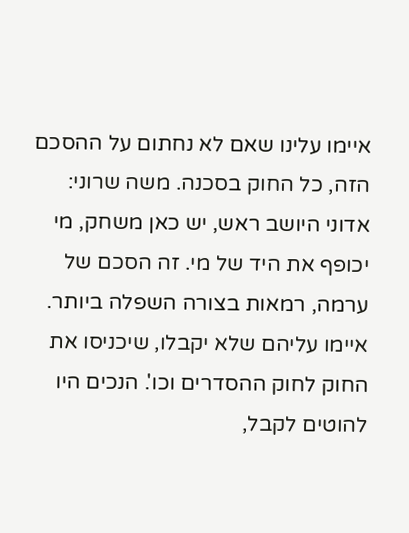איימו עלינו שאם לא נחתום על ההסכם הזה, כל החוק בסכנה. משה שרוני: אדוני היושב ראש, יש כאן משחק, מי יכופף את היד של מי. זה הסכם של ערמה, רמאות בצורה השפלה ביותר. איימו עליהם שלא יקבלו, שיכניסו את החוק לחוק ההסדרים וכו'. הנכים היו להוטים לקבל,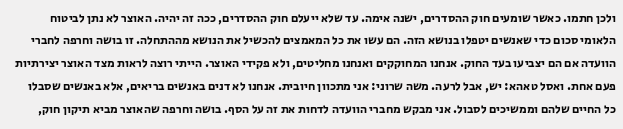ולכן חתמו. כאשר שומעים חוק ההסדרים, ישנה אימה. עד שלא ייעלם חוק ההסדרים, ככה זה יהיה. האוצר לא נתן לביטוח הלאומי סכום כדי שאנשים יטפלו בנושא הזה. הם עשו את כל המאמצים להכשיל את הנושא מההתחלה. זו בושה וחרפה לחברי הוועדה אם הם יצביעו בעד החוק. אנחנו המחוקקים ואנחנו מחליטים, ולא פקידי האוצר. הייתי רוצה לראות מצד האוצר יצירתיות פעם אחת. ואסל טאהא: יש, אבל לרעה. משה שרוני: אני מתכוון חיובית. אנחנו לא דנים באנשים בריאים, אלא באנשים שסבלו כל החיים שלהם וממשיכים לסבול. אני מבקש מחברי הוועדה לדחות את זה על הסף. בושה וחרפה שהאוצר מביא תיקון חוק,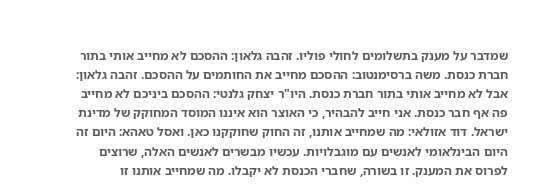שמדבר על מענק בתשלומים לחולי פוליו. זהבה גלאון: ההסכם לא מחייב אותי בתור חברת כנסת. משה ברסימנטוב: ההסכם מחייב את החותמים על ההסכם. זהבה גלאון: אבל לא מחייב אותי בתור חברת כנסת. היו"ר יצחק גלנטי: ההסכם ביניכם לא מחייב פה אף חבר כנסת. אני חייב להבהיר, כי האוצר הוא איננו המוסד המחוקק של מדינת ישראל. דוד אזולאי: מה שמחייב אותנו, זה החוק שחוקקנו כאן. ואסל טאהא: היום זה היום הבינלאומי לאנשים עם מוגבלויות. עכשיו מבשרים לאנשים האלה, שרוצים לפרוס את המענק. זו בשורה, שחברי הכנסת לא יקבלו. מה שמחייב אותנו זו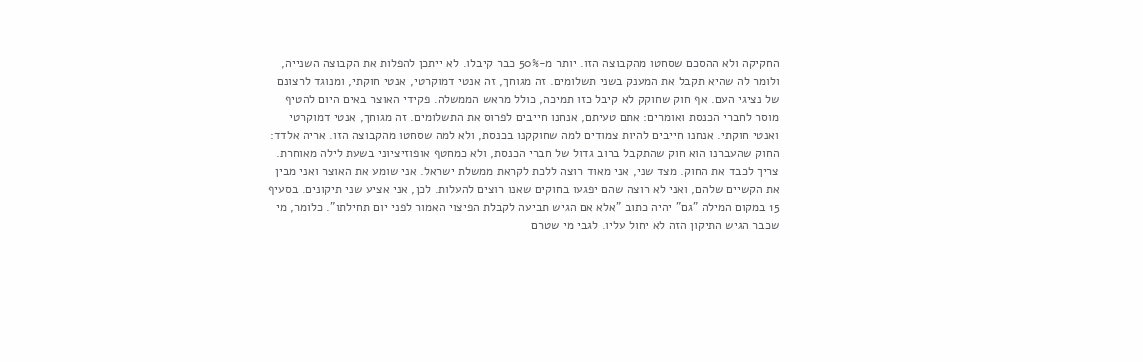החקיקה ולא ההסכם שסחטו מהקבוצה הזו. יותר מ-50% כבר קיבלו. לא ייתכן להפלות את הקבוצה השנייה, ולומר לה שהיא תקבל את המענק בשני תשלומים. זה מגוחך, זה אנטי דמוקרטי, אנטי חוקתי, ומנוגד לרצונם של נציגי העם. אף חוק שחוקק לא קיבל כזו תמיכה, כולל מראש הממשלה. פקידי האוצר באים היום להטיף מוסר לחברי הכנסת ואומרים: אתם טעיתם, אנחנו חייבים לפרוס את התשלומים. זה מגוחך, אנטי דמוקרטי ואנטי חוקתי. אנחנו חייבים להיות צמודים למה שחוקקנו בכנסת, ולא למה שסחטו מהקבוצה הזו. אריה אלדד: החוק שהעברנו הוא חוק שהתקבל ברוב גדול של חברי הכנסת, ולא כמחטף אופוזיציוני בשעת לילה מאוחרת. צריך לכבד את החוק. מצד שני, אני מאוד רוצה ללכת לקראת ממשלת ישראל. אני שומע את האוצר ואני מבין את הקשיים שלהם, ואני לא רוצה שהם יפגעו בחוקים שאנו רוצים להעלות. לכן, אני אציע שני תיקונים. בסעיף 15 במקום המילה "גם" יהיה כתוב "אלא אם הגיש תביעה לקבלת הפיצוי האמור לפני יום תחילתו". כלומר, מי שכבר הגיש התיקון הזה לא יחול עליו. לגבי מי שטרם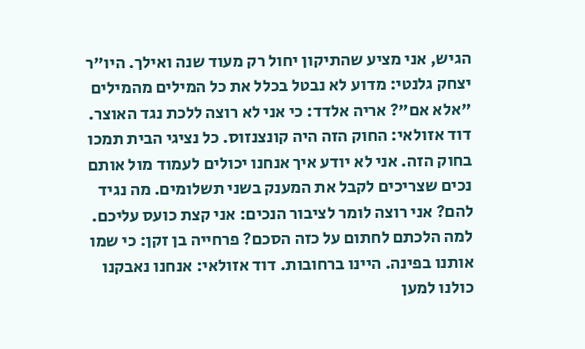הגיש, אני מציע שהתיקון יחול רק מעוד שנה ואילך. היו"ר יצחק גלנטי: מדוע לא נבטל בכלל את כל המילים מהמילים "אלא אם"? אריה אלדד: כי אני לא רוצה ללכת נגד האוצר. דוד אזולאי: החוק הזה היה קונצנזוס. כל נציגי הבית תמכו בחוק הזה. אני לא יודע איך אנחנו יכולים לעמוד מול אותם נכים שצריכים לקבל את המענק בשני תשלומים. מה נגיד להם? אני רוצה לומר לציבור הנכים: אני קצת כועס עליכם. למה הלכתם לחתום על כזה הסכם? פרחייה בן זקן: כי שמו אותנו בפינה. היינו ברחובות. דוד אזולאי: אנחנו נאבקנו כולנו למען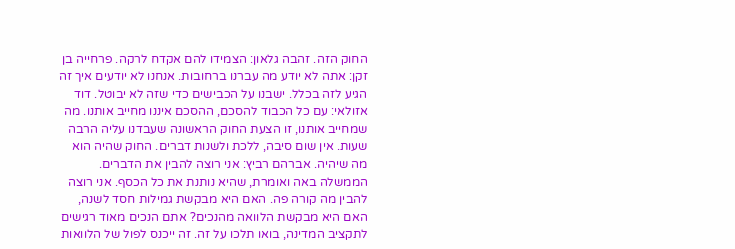החוק הזה. זהבה גלאון: הצמידו להם אקדח לרקה. פרחייה בן זקן: אתה לא יודע מה עברנו ברחובות. אנחנו לא יודעים איך זה הגיע לזה בכלל. ישבנו על הכבישים כדי שזה לא יבוטל. דוד אזולאי: עם כל הכבוד להסכם, ההסכם איננו מחייב אותנו. מה שמחייב אותנו, זו הצעת החוק הראשונה שעבדנו עליה הרבה שעות. אין שום סיבה, ללכת ולשנות דברים. החוק שהיה הוא מה שיהיה. אברהם רביץ: אני רוצה להבין את הדברים. הממשלה באה ואומרת, שהיא נותנת את כל הכסף. אני רוצה להבין מה קורה פה. האם היא מבקשת גמילות חסד לשנה, האם היא מבקשת הלוואה מהנכים? אתם הנכים מאוד רגישים לתקציב המדינה, בואו תלכו על זה. זה ייכנס לפול של הלוואות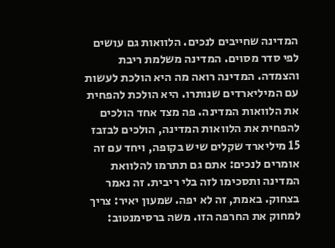המדינה שחייבים לנכים. הלוואות גם עושים לפי סדר מסוים. המדינה משלמת ריבת והצמדה. המדינה רואה מה היא הולכת לעשות עם המיליארדים שנותרו. היא הולכת להפחית את הלוואות המדינה. פה מצד אחד הולכים להפחית את הלוואות המדינה, הולכים לבזבז 15 מיליארד שקלים שיש בקופה, ויחד עם זה אומרים לנכים: אתם גם תתרמו להלוואת המדינה ותסכימו לזה בלי ריבית. זה נאמר בצחוק. באמת, זה לא יפה. שמעון יאיר: צריך למחוק את החרפה הזו. משה ברסימנטוב: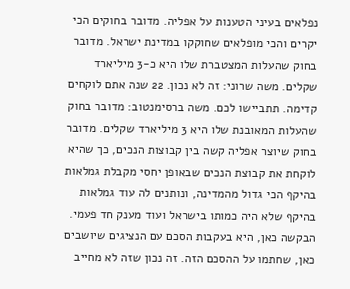נפלאים בעיני הטענות על אפליה. מדובר בחוקים הכי יקרים והכי מופלאים שחוקקו במדינת ישראל. מדובר בחוק שהעלות המצטברת שלו היא כ-3 מיליארד שקלים. משה שרוני: זה לא נכון. 22 שנה אתם לוקחים קדימה. תתביישו לכם. משה ברסימנטוב: מדובר בחוק שהעלות המאובנת שלו היא 3 מיליארד שקלים. מדובר בחוק שיוצר אפליה קשה בין קבוצות הנכים, כך שהיא לוקחת את קבוצת הנכים שבאופן יחסי מקבלת גמלאות בהיקף הכי גדול מהמדינה, ונותנים לה עוד גמלאות בהיקף שלא היה כמותו בישראל ועוד מענק חד פעמי. הבקשה כאן, היא בעקבות הסכם עם הנציגים שיושבים כאן, שחתמו על ההסכם הזה. זה נכון שזה לא מחייב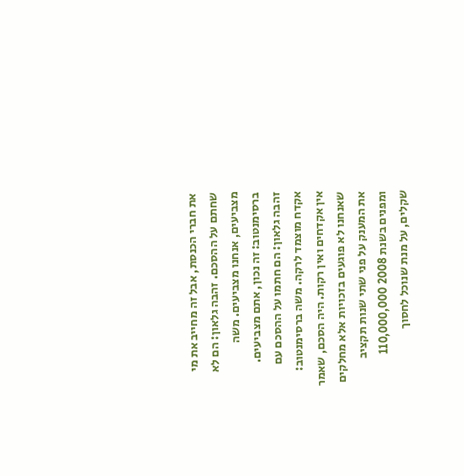את חברי הכנסת, אבל זה מחייב את מי שחתם על ההסכם. זהבה גלאון: הם לא מצביעים, אנחנו מצביעים. משה ברסימנטוב: זה נכון, אתם מצביעים. זהבה גלאון: הם חתמו על ההסכם עם אקדח מוצמד לרקה. משה ברסימנטוב: אין אקדחים ואין רקות. היה הסכם, שאמר שאנחנו לא פוגעים בזכויות אלא מחלקים את המענק על פני שתי שנות תקציב ומפנים בשנת 2008 110,000,000 שקלים, על מנת שנוכל לחסוך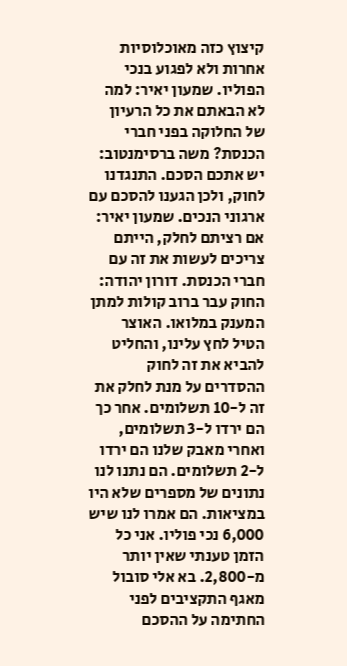קיצוץ כזה מאוכלוסיות אחרות ולא לפגוע בנכי הפוליו. שמעון יאיר: למה לא הבאתם את כל הרעיון של החלוקה בפני חברי הכנסת? משה ברסימנטוב: יש אתכם הסכם. התנגדנו לחוק, ולכן הגענו להסכם עם ארגוני הנכים. שמעון יאיר: אם רציתם לחלק, הייתם צריכים לעשות את זה עם חברי הכנסת. דורון יהודה: החוק עבר ברוב קולות למתן המענק במלואו. האוצר הטיל לחץ עלינו, והחליט להביא את זה לחוק ההסדרים על מנת לחלק את זה ל-10 תשלומים. אחר כך הם ירדו ל-3 תשלומים, ואחרי מאבק שלנו הם ירדו ל-2 תשלומים. הם נתנו לנו נתונים של מספרים שלא היו במציאות. הם אמרו לנו שיש 6,000 נכי פוליו. אני כל הזמן טענתי שאין יותר מ-2,800. בא אלי סובול מאגף התקציבים לפני החתימה על ההסכם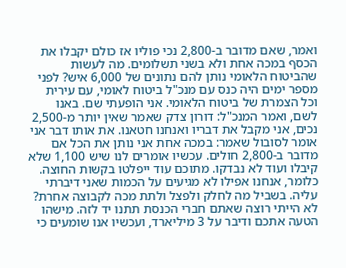ואמר, שאם מדובר ב-2,800 נכי פוליו אז כולם יקבלו את הכסף במכה אחת ולא בשני תשלומים. מה לעשות שהביטוח הלאומי נותן להם נתונים של 6,000 איש? לפני מספר ימים היה כנס עם מנכ"ל ביטוח לאומי, עם עירית וכל הצמרת של ביטוח הלאומי. אני הופעתי שם. באנו לשם, ואמר המנכ"ל: דורון צדק שאמר שאין יותר מ-2,500 נכים, אני מקבל את דבריו ואנחנו חטאנו. את אותו דבר אני אומר לסובול שאמר: במכה אחת אני נותן את הכל אם מדובר ב-2,800 חולים. עכשיו אומרים לנו שיש 1,100 שלא קיבלו ועוד לא נבדקו. מתוכם עוד ייפלטו בקשות החוצה. כלומר, אנחנו אפילו לא מגיעים על הכמות שאני דיברתי עליה. בשביל מה לחלק ולפצל ולתת מכה לקבוצה אחרת? לא הייתי רוצה שאתם חברי הכנסת תתנו יד לזה. מישהו הטעה אתכם ודיבר על 3 מיליארד, ועכשיו אנו שומעים כי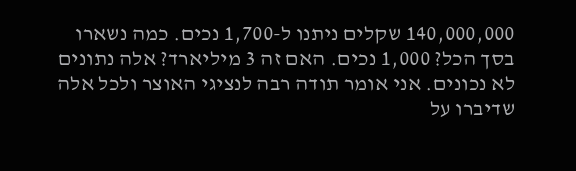140,000,000 שקלים ניתנו ל-1,700 נכים. כמה נשארו בסך הכל? 1,000 נכים. האם זה 3 מיליארד? אלה נתונים לא נכונים. אני אומר תודה רבה לנציגי האוצר ולכל אלה שדיברו על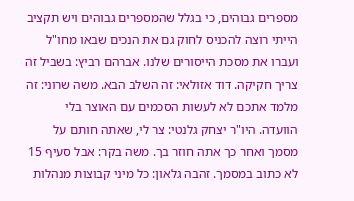מספרים גבוהים, כי בגלל שהמספרים גבוהים ויש תקציב הייתי רוצה להכניס לחוק גם את הנכים שבאו מחו"ל ועברו את מסכת הייסורים שלנו. אברהם רביץ: בשביל זה צריך חקיקה. דוד אזולאי: זה השלב הבא. משה שרוני: זה מלמד אתכם לא לעשות הסכמים עם האוצר בלי הוועדה. היו"ר יצחק גלנטי: צר לי, שאתה חותם על מסמך ואחר כך אתה חוזר בך. משה בקר: אבל סעיף 15 לא כתוב במסמך. זהבה גלאון: כל מיני קבוצות מנהלות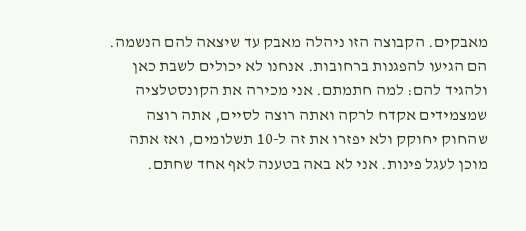מאבקים. הקבוצה הזו ניהלה מאבק עד שיצאה להם הנשמה. הם הגיעו להפגנות ברחובות. אנחנו לא יכולים לשבת כאן ולהגיד להם: למה חתמתם. אני מכירה את הקונסטלציה שמצמידים אקדח לרקה ואתה רוצה לסיים, אתה רוצה שהחוק יחוקק ולא יפזרו את זה ל-10 תשלומים, ואז אתה מוכן לעגל פינות. אני לא באה בטענה לאף אחד שחתם.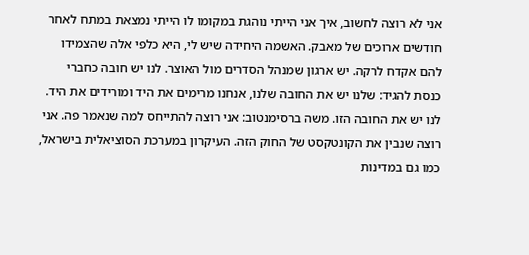אני לא רוצה לחשוב, איך אני הייתי נוהגת במקומו לו הייתי נמצאת במתח לאחר חודשים ארוכים של מאבק. האשמה היחידה שיש לי, היא כלפי אלה שהצמידו להם אקדח לרקה. יש ארגון שמנהל הסדרים מול האוצר. לנו יש חובה כחברי כנסת להגיד: שלנו יש את החובה שלנו, אנחנו מרימים את היד ומורידים את היד. לנו יש את החובה הזו. משה ברסימנטוב: אני רוצה להתייחס למה שנאמר פה. אני רוצה שנבין את הקונטקסט של החוק הזה. העיקרון במערכת הסוציאלית בישראל, כמו גם במדינות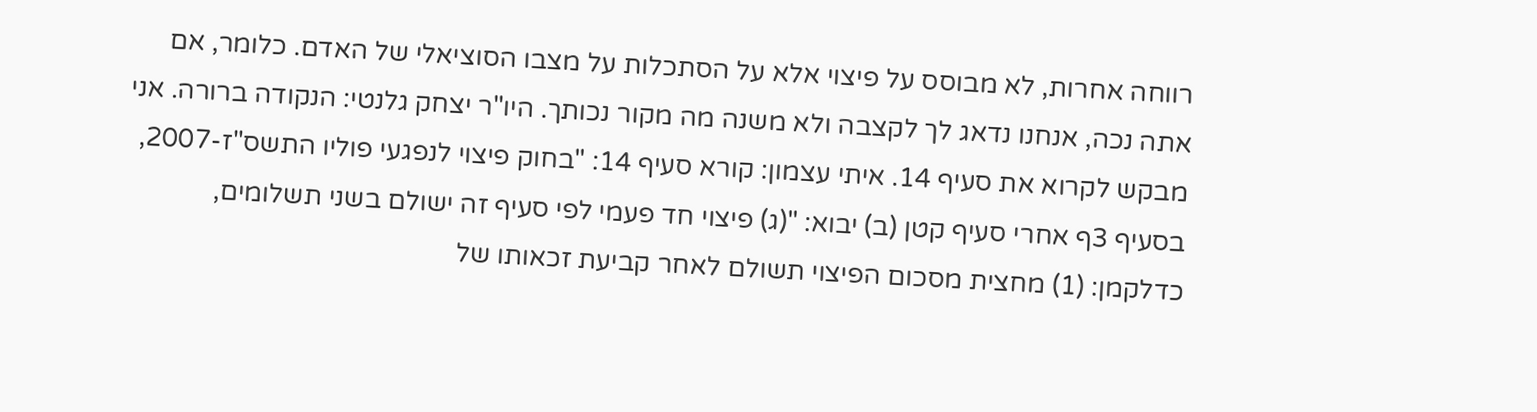רווחה אחרות, לא מבוסס על פיצוי אלא על הסתכלות על מצבו הסוציאלי של האדם. כלומר, אם אתה נכה, אנחנו נדאג לך לקצבה ולא משנה מה מקור נכותך. היו"ר יצחק גלנטי: הנקודה ברורה. אני מבקש לקרוא את סעיף 14. איתי עצמון: קורא סעיף 14: "בחוק פיצוי לנפגעי פוליו התשס"ז-2007, בסעיף 3ף אחרי סעיף קטן (ב) יבוא: "(ג) פיצוי חד פעמי לפי סעיף זה ישולם בשני תשלומים, כדלקמן: (1) מחצית מסכום הפיצוי תשולם לאחר קביעת זכאותו של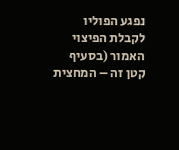נפגע הפוליו לקבלת הפיצוי האמור (בסעיף קטן זה – המחצית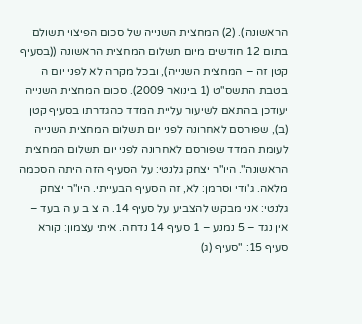הראשונה). (2) המחצית השנייה של סכום הפיצוי תשולם בתום 12 חודשים מיום תשלום המחצית הראשונה ((בסעיף קטן זה – המחצית השנייה), ובכל מקרה לא לפני יום ה בטבת התשס"ט (1 בינואר 2009). סכום המחצית השנייה יעודכן בהתאם לשיעור עליית המדד כהגדרתו בסעיף קטן (ב), שפורסם לאחרונה לפני יום תשלום המחצית השנייה לעומת המדד שפורסם לאחרונה לפני יום תשלום המחצית הראשונה". היו"ר יצחק גלנטי: על הסעיף הזה היתה הסכמה מלאה. ג'ודי וסרמן: לא, זה הסעיף הבעייתי. היו"ר יצחק גלנטי: אני מבקש להצביע על סעיף 14. ה צ ב ע ה בעד – אין נגד – 5 נמנע – 1 סעיף 14 נדחה. איתי עצמון: קורא סעיף 15: "סעיף (ג)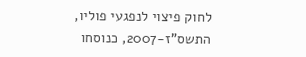לחוק פיצוי לנפגעי פוליו, התשס"ז-2007, כנוסחו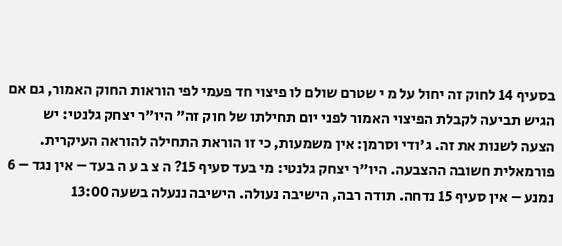בסעיף 14 לחוק זה יחול על מ י שטרם שולם לו פיצוי חד פעמי לפי הוראות החוק האמור, גם אם הגיש תביעה לקבלת הפיצוי האמור לפני יום תחילתו של חוק זה" היו"ר יצחק גלנטי: יש הצעה לשנות את זה. ג'ודי וסרמן: אין משמעות, כי זו הוראת התחילה להוראה העיקרית. פורמאלית חשובה ההצבעה. היו"ר יצחק גלנטי: מי בעד סעיף 15? ה צ ב ע ה בעד – אין נגד – 6 נמנע – אין סעיף 15 נדחה. תודה רבה, הישיבה נעולה. הישיבה ננעלה בשעה 13:00